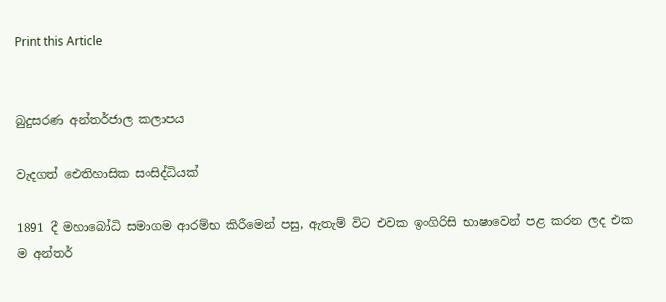Print this Article


බුදුසරණ අන්තර්ජාල කලාපය

වැදගත් ඓතිහාසික සංසිද්ධියක්

1891 දී මහාබෝධි සමාගම ආරම්භ කිරීමෙන් පසු, ඇතැම් විට එවක ඉංගිරිසි භාෂාවෙන් පළ කරන ලද එක ම අන්තර්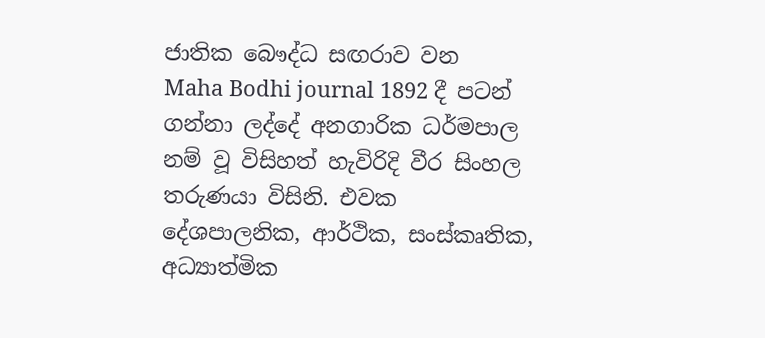ජාතික බෞද්ධ සඟරාව වන  Maha Bodhi journal 1892 දී පටන් ගන්නා ලද්දේ අනගාරික ධර්මපාල නම් වූ විසිහත් හැවිරිදි වීර සිංහල තරුණයා විසිනි. එවක දේශපාලනික, ආර්ථික, සංස්කෘතික, අධ්‍යාත්මික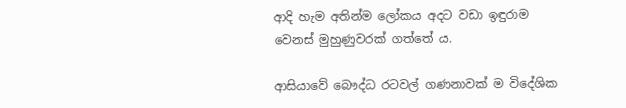ආදි හැම අතින්ම ලෝකය අදට වඩා ඉඳුරාම වෙනස් මුහුණුවරක් ගත්තේ ය.

ආසියාවේ බෞද්ධ රටවල් ගණනාවක් ම විදේශික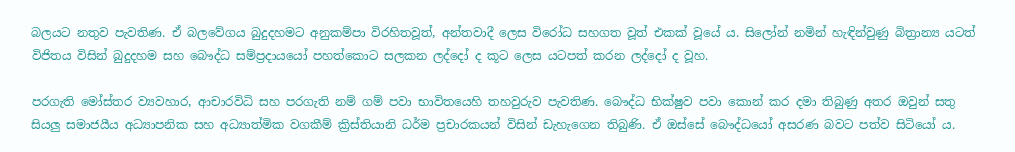බලයට නතුව පැවතිණ. ඒ බලවේගය බුදුදහමට අනුකම්පා විරහිතවූත්, අන්තවාදී ලෙස විරෝධ සහගත වූත් එකක් වූයේ ය. සිලෝන් නමින් හැඳින්වුණු බිත්‍රාන්‍ය යටත් විජිතය විසින් බුදුදහම සහ බෞද්ධ සම්ප්‍රදායයෝ පහත්කොට සලකන ලද්දෝ ද කූට ලෙස යටපත් කරන ලද්දෝ ද වූහ.

පරගැති මෝස්තර ව්‍යවහාර, ආචාරවිධි සහ පරගැති නම් ගම් පවා භාවිතයෙහි තහවුරුව පැවතිණ. බෞද්ධ භික්ෂුව පවා කොන් කර දමා තිබුණු අතර ඔවුන් සතු සියලු සමාජයීය අධ්‍යාපනික සහ අධ්‍යාත්මික වගකීම් ක්‍රිස්තියානි ධර්ම ප්‍රචාරකයන් විසින් ඩැහැගෙන තිබුණි. ඒ ඔස්සේ බෞද්ධයෝ අසරණ බවට පත්ව සිටියෝ ය.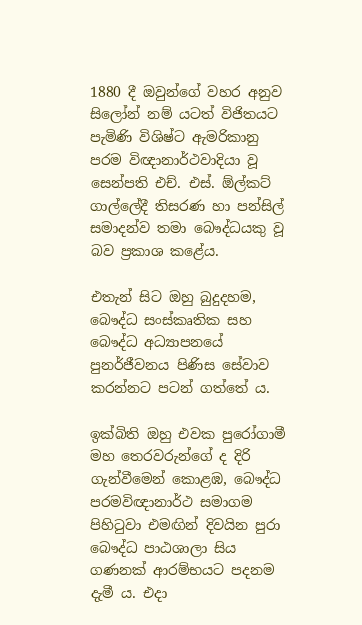1880 දී ඔවුන්ගේ වහර අනුව සිලෝන් නම් යටත් විජිතයට පැමිණි විශිෂ්ට ඇමරිකානු පරම විඥානාර්ථවාදියා වූ සෙන්පති එච්. එස්. ඕල්කට් ගාල්ලේදී තිසරණ හා පන්සිල් සමාදන්ව තමා බෞද්ධයකු වූ බව ප්‍රකාශ කළේය.

එතැන් සිට ඔහු බුදුදහම, බෞද්ධ සංස්කෘතික සහ බෞද්ධ අධ්‍යාපනයේ පුනර්ජීවනය පිණිස සේවාව කරන්නට පටන් ගත්තේ ය.

ඉක්බිති ඔහු එවක පුරෝගාමී මහ තෙරවරුන්ගේ ද දිරි ගැන්වීමෙන් කොළඹ, බෞද්ධ පරමවිඥානාර්ථ සමාගම පිහිටුවා එමඟින් දිවයින පුරා බෞද්ධ පාඨශාලා සිය ගණනක් ආරම්භයට පදනම දැමී ය. එදා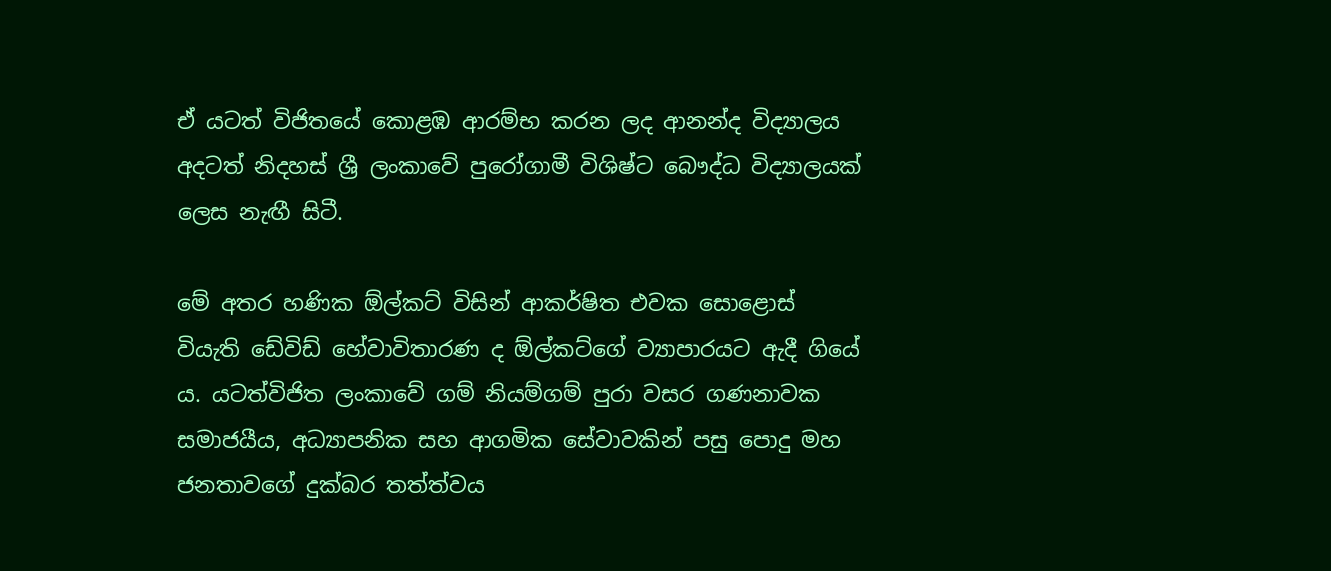ඒ යටත් විජිතයේ කොළඹ ආරම්භ කරන ලද ආනන්ද විද්‍යාලය අදටත් නිදහස් ශ්‍රී ලංකාවේ පුරෝගාමී විශිෂ්ට බෞද්ධ විද්‍යාලයක් ලෙස නැඟී සිටී.

මේ අතර හණික ඕල්කට් විසින් ආකර්ෂිත එවක සොළොස් වියැති ඩේවිඩ් හේවාවිතාරණ ද ඕල්කට්ගේ ව්‍යාපාරයට ඇදී ගියේ ය. යටත්විජිත ලංකාවේ ගම් නියම්ගම් පුරා වසර ගණනාවක සමාජයීය, අධ්‍යාපනික සහ ආගමික සේවාවකින් පසු පොදු මහ ජනතාවගේ දුක්බර තත්ත්වය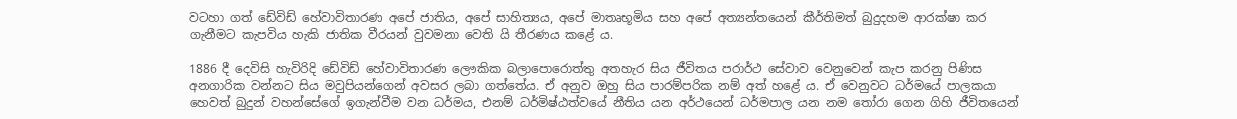වටහා ගත් ඩේවිඩ් හේවාවිතාරණ අපේ ජාතිය, අපේ සාහිත්‍යය, අපේ මාතෘභූමිය සහ අපේ අත්‍යන්තයෙන් කීර්තිමත් බුදුදහම ආරක්ෂා කර ගැනීමට කැපවිය හැකි ජාතික වීරයන් වුවමනා වෙති යි තීරණය කළේ ය.

1886 දී දෙවිසි හැවිරිදි ඩේවිඩ් හේවාවිතාරණ ලෞකික බලාපොරොත්තු අතහැර සිය ජීවිතය පරාර්ථ සේවාව වෙනුවෙන් කැප කරනු පිණිස අනගාරික වන්නට සිය මවුපියන්ගෙන් අවසර ලබා ගත්තේය. ඒ අනුව ඔහු සිය පාරම්පරික නම් අත් හළේ ය. ඒ වෙනුවට ධර්මයේ පාලකයා හෙවත් බුදුන් වහන්සේගේ ඉගැන්වීම වන ධර්මය, එනම් ධර්මිෂ්ඨත්වයේ නීතිය යන අර්ථයෙන් ධර්මපාල යන නම තෝරා ගෙන ගිහි ජීවිතයෙන්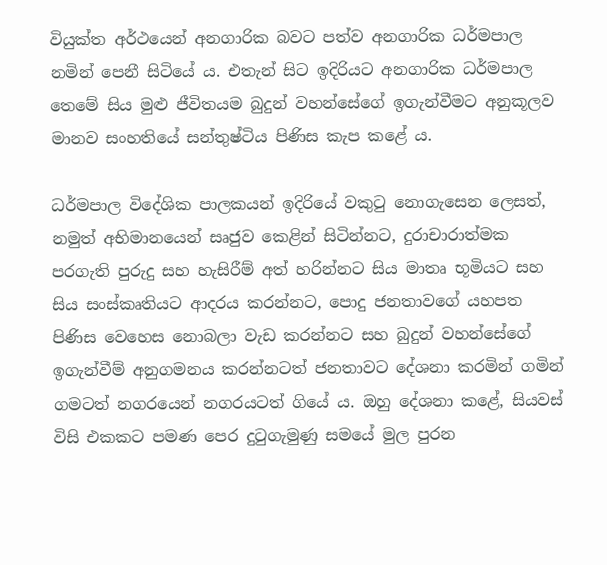වියුක්ත අර්ථයෙන් අනගාරික බවට පත්ව අනගාරික ධර්මපාල නමින් පෙනී සිටියේ ය. එතැන් සිට ඉදිරියට අනගාරික ධර්මපාල තෙමේ සිය මුළු ජීවිතයම බුදුන් වහන්සේගේ ඉගැන්වීමට අනුකූලව මානව සංහතියේ සන්තුෂ්ටිය පිණිස කැප කළේ ය.

ධර්මපාල විදේශික පාලකයන් ඉදිරියේ වකුටු නොගැසෙන ලෙසත්, නමුත් අභිමානයෙන් සෘජුව කෙළින් සිටින්නට, දුරාචාරාත්මක පරගැති පුරුදු සහ හැසිරීම් අත් හරින්නට සිය මාතෘ භූමියට සහ සිය සංස්කෘතියට ආදරය කරන්නට, පොදු ජනතාවගේ යහපත පිණිස වෙහෙස නොබලා වැඩ කරන්නට සහ බුදුන් වහන්සේගේ ඉගැන්වීම් අනුගමනය කරන්නටත් ජනතාවට දේශනා කරමින් ගමින් ගමටත් නගරයෙන් නගරයටත් ගියේ ය. ඔහු දේශනා කළේ, සියවස් විසි එකකට පමණ පෙර දුටුගැමුණු සමයේ මුල පුරන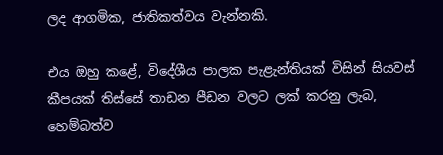ලද ආගමික, ජාතිකත්වය වැන්නකි.

එය ඔහු කළේ, විදේශීය පාලක පැළැන්තියක් විසින් සියවස් කීපයක් තිස්සේ තාඩන පීඩන වලට ලක් කරනු ලැබ, හෙම්බත්ව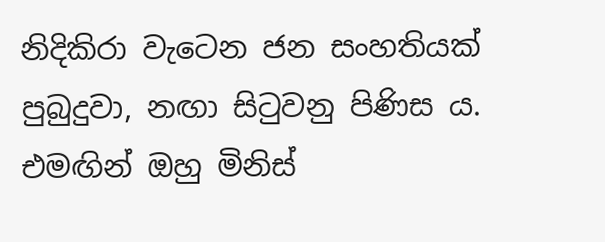නිදිකිරා වැටෙන ජන සංහතියක් පුබුදුවා, නඟා සිටුවනු පිණිස ය. එමඟින් ඔහු මිනිස්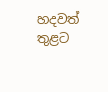හදවත් තුළට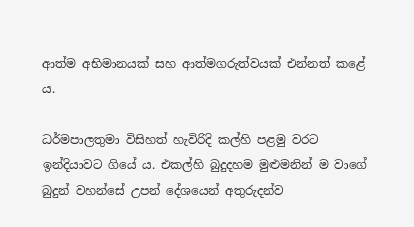ආත්ම අභිමානයක් සහ ආත්මගරුත්වයක් එන්නත් කළේ ය.

ධර්මපාලතුමා විසිහත් හැවිරිදි කල්හි පළමු වරට ඉන්දියාවට ගියේ ය. එකල්හි බුදුදහම මුළුමනින් ම වාගේ බුදුන් වහන්සේ උපන් දේශයෙන් අතුරුදන්ව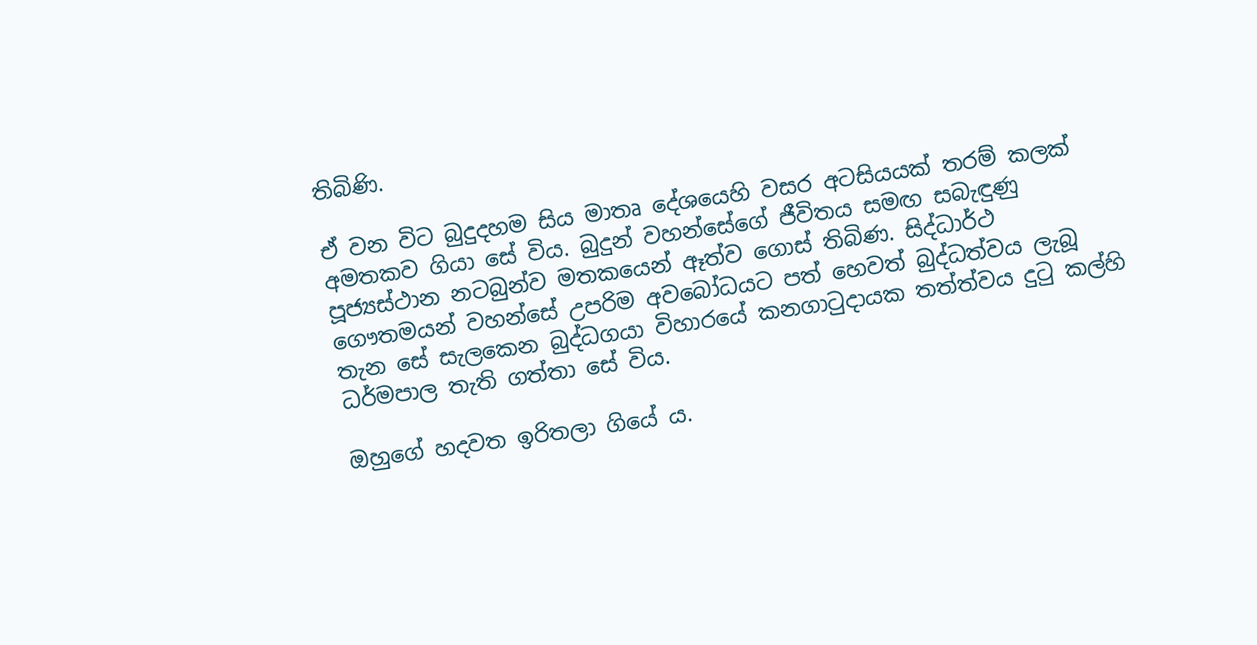තිබිණි.

ඒ වන විට බුදුදහම සිය මාතෘ දේශයෙහි වසර අටසියයක් තරම් කලක් අමතකව ගියා සේ විය. බුදුන් වහන්සේගේ ජීවිතය සමඟ සබැඳුණු පූජ්‍යස්ථාන නටබුන්ව මතකයෙන් ඈත්ව ගොස් තිබිණ. සිද්ධාර්ථ ගෞතමයන් වහන්සේ උපරිම අවබෝධයට පත් හෙවත් බුද්ධත්වය ලැබූ තැන සේ සැලකෙන බුද්ධගයා විහාරයේ කනගාටුදායක තත්ත්වය දුටු කල්හි ධර්මපාල තැති ගත්තා සේ විය.

ඔහුගේ හදවත ඉරිතලා ගියේ ය.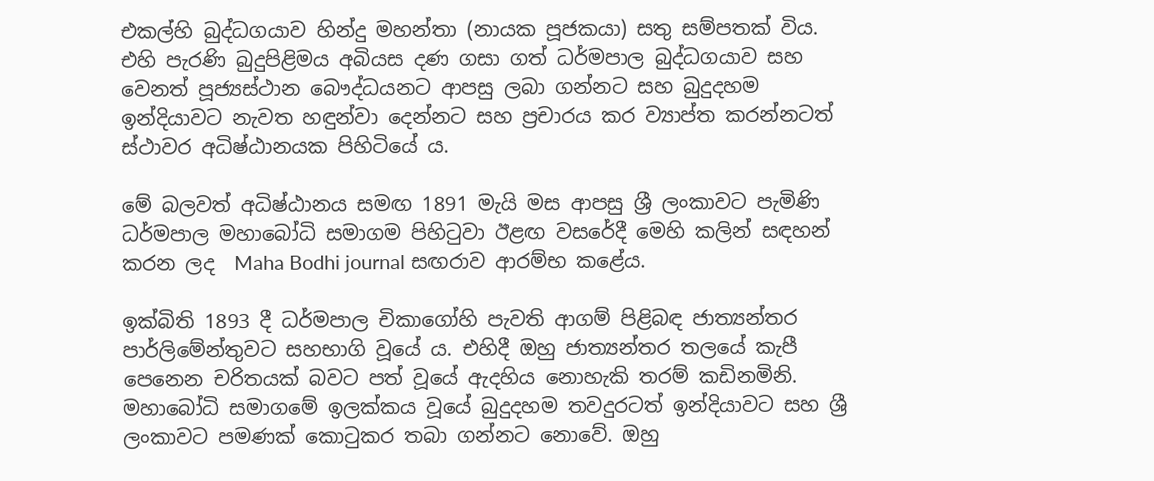එකල්හි බුද්ධගයාව හින්දු මහන්තා (නායක පූජකයා) සතු සම්පතක් විය. එහි පැරණි බුදුපිළිමය අබියස දණ ගසා ගත් ධර්මපාල බුද්ධගයාව සහ වෙනත් පූජ්‍යස්ථාන බෞද්ධයනට ආපසු ලබා ගන්නට සහ බුදුදහම ඉන්දියාවට නැවත හඳුන්වා දෙන්නට සහ ප්‍රචාරය කර ව්‍යාප්ත කරන්නටත් ස්ථාවර අධිෂ්ඨානයක පිහිටියේ ය.

මේ බලවත් අධිෂ්ඨානය සමඟ 1891 මැයි මස ආපසු ශ්‍රී ලංකාවට පැමිණි ධර්මපාල මහාබෝධි සමාගම පිහිටුවා ඊළඟ වසරේදී මෙහි කලින් සඳහන් කරන ලද  Maha Bodhi journal සඟරාව ආරම්භ කළේය.

ඉක්බිති 1893 දී ධර්මපාල චිකාගෝහි පැවති ආගම් පිළිබඳ ජාත්‍යන්තර පාර්ලිමේන්තුවට සහභාගි වූයේ ය. එහිදී ඔහු ජාත්‍යන්තර තලයේ කැපී පෙනෙන චරිතයක් බවට පත් වූයේ ඇදහිය නොහැකි තරම් කඩිනමිනි. මහාබෝධි සමාගමේ ඉලක්කය වූයේ බුදුදහම තවදුරටත් ඉන්දියාවට සහ ශ්‍රී ලංකාවට පමණක් කොටුකර තබා ගන්නට නොවේ. ඔහු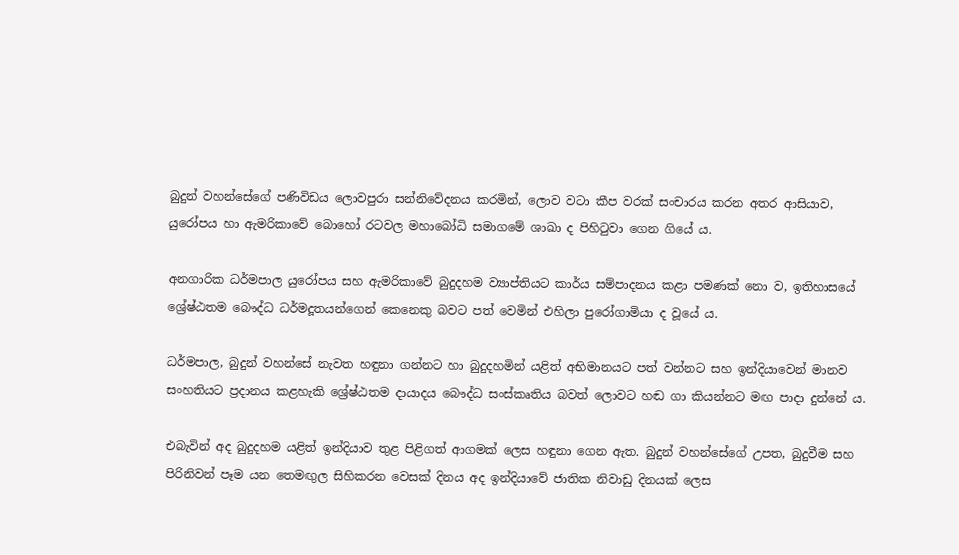බුදුන් වහන්සේගේ පණිවිඩය ලොවපුරා සන්නිවේදනය කරමින්, ලොව වටා කීප වරක් සංචාරය කරන අතර ආසියාව, යුරෝපය හා ඇමරිකාවේ බොහෝ රටවල මහාබෝධි සමාගමේ ශාඛා ද පිහිටුවා ගෙන ගියේ ය.

අනගාරික ධර්මපාල යුරෝපය සහ ඇමරිකාවේ බුදුදහම ව්‍යාප්තියට කාර්ය සම්පාදනය කළා පමණක් නො ව, ඉතිහාසයේ ශ්‍රේෂ්ඨතම බෞද්ධ ධර්මදූතයන්ගෙන් කෙනෙකු බවට පත් වෙමින් එහිලා පුරෝගාමියා ද වූයේ ය.

ධර්මපාල, බුදුන් වහන්සේ නැවත හඳුනා ගන්නට හා බුදුදහමින් යළිත් අභිමානයට පත් වන්නට සහ ඉන්දියාවෙන් මානව සංහතියට ප්‍රදානය කළහැකි ශ්‍රේෂ්ඨතම දායාදය බෞද්ධ සංස්කෘතිය බවත් ලොවට හඬ ගා කියන්නට මඟ පාදා දුන්නේ ය.

එබැවින් අද බුදුදහම යළිත් ඉන්දියාව තුළ පිළිගත් ආගමක් ලෙස හඳුනා ගෙන ඇත. බුදුන් වහන්සේගේ උපත, බුදුවීම සහ පිරිනිවන් පෑම යන තෙමඟුල සිහිකරන වෙසක් දිනය අද ඉන්දියාවේ ජාතික නිවාඩු දිනයක් ලෙස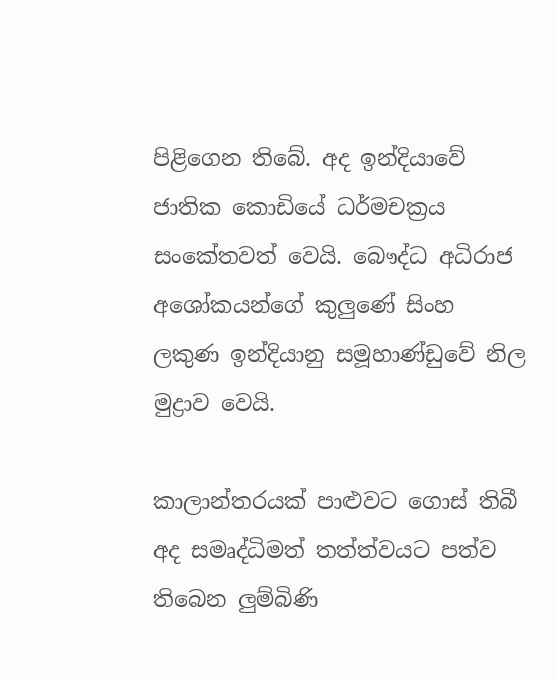පිළිගෙන තිබේ. අද ඉන්දියාවේ ජාතික කොඩියේ ධර්මචක්‍රය සංකේතවත් වෙයි. බෞද්ධ අධිරාජ අශෝකයන්ගේ කුලුණේ සිංහ ලකුණ ඉන්දියානු සමූහාණ්ඩුවේ නිල මුද්‍රාව වෙයි.

කාලාන්තරයක් පාළුවට ගොස් තිබී අද සමෘද්ධිමත් තත්ත්වයට පත්ව තිබෙන ලුම්බිණි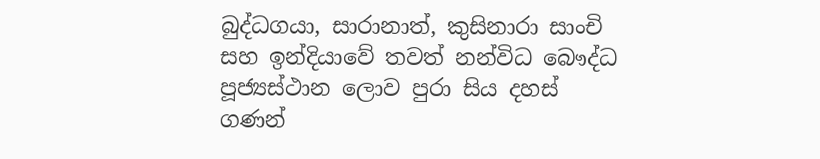බුද්ධගයා, සාරානාත්, කුසිනාරා සාංචි සහ ඉන්දියාවේ තවත් නන්විධ බෞද්ධ පූජ්‍යස්ථාන ලොව පුරා සිය දහස් ගණන්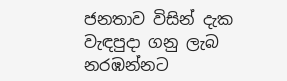ජනතාව විසින් දැක වැඳපුදා ගනු ලැබ නරඹන්නට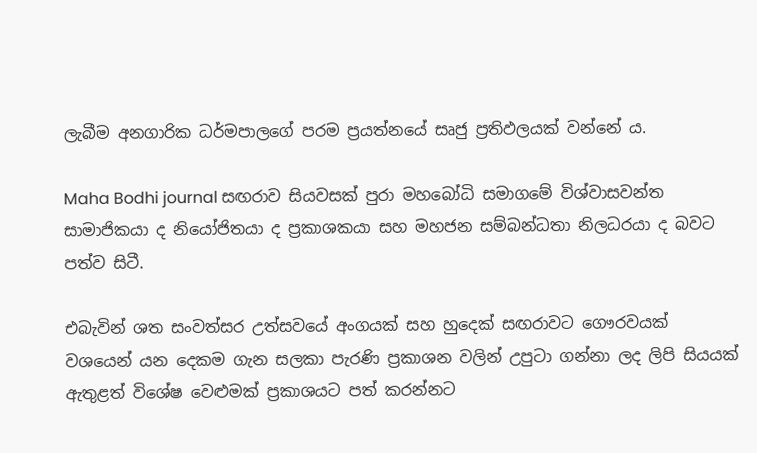ලැබීම අනගාරික ධර්මපාලගේ පරම ප්‍රයත්නයේ සෘජු ප්‍රතිඵලයක් වන්නේ ය.

Maha Bodhi journal සඟරාව සියවසක් පුරා මහබෝධි සමාගමේ විශ්වාසවන්ත සාමාජිකයා ද නියෝජිතයා ද ප්‍රකාශකයා සහ මහජන සම්බන්ධතා නිලධරයා ද බවට පත්ව සිටී.

එබැවින් ශත සංවත්සර උත්සවයේ අංගයක් සහ හුදෙක් සඟරාවට ගෞරවයක් වශයෙන් යන දෙකම ගැන සලකා පැරණි ප්‍රකාශන වලින් උපුටා ගන්නා ලද ලිපි සියයක් ඇතුළත් විශේෂ වෙළුමක් ප්‍රකාශයට පත් කරන්නට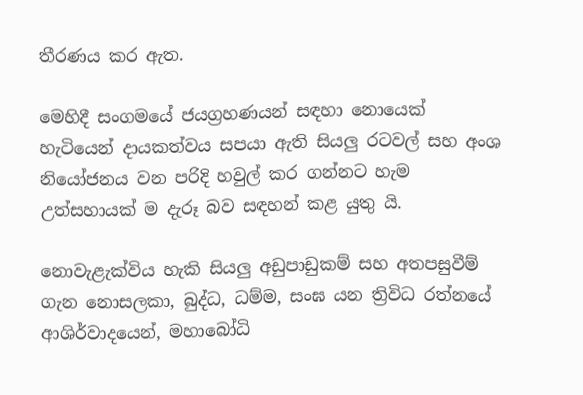තීරණය කර ඇත.

මෙහිදී සංගමයේ ජයග්‍රහණයන් සඳහා නොයෙක් හැටියෙන් දායකත්වය සපයා ඇති සියලු රටවල් සහ අංශ නියෝජනය වන පරිදි හවුල් කර ගන්නට හැම උත්සහායක් ම දැරූ බව සඳහන් කළ යුතු යි.

නොවැළැක්විය හැකි සියලු අඩුපාඩුකම් සහ අතපසුවීම් ගැන නොසලකා, බුද්ධ, ධම්ම, සංඝ යන ත්‍රිවිධ රත්නයේ ආශිර්වාදයෙන්, මහාබෝධි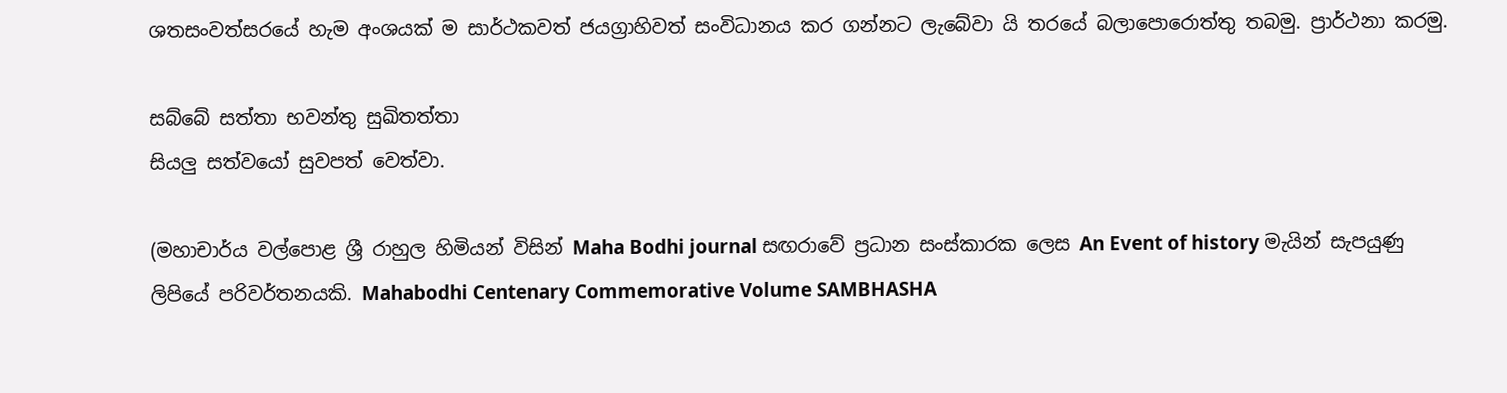ශතසංවත්සරයේ හැම අංශයක් ම සාර්ථකවත් ජයග්‍රාහිවත් සංවිධානය කර ගන්නට ලැබේවා යි තරයේ බලාපොරොත්තු තබමු. ප්‍රාර්ථනා කරමු.

සබ්බේ සත්තා භවන්තු සුඛිතත්තා
සියලු සත්වයෝ සුවපත් වෙත්වා.

(මහාචාර්ය වල්පොළ ශ්‍රී රාහුල හිමියන් විසින් Maha Bodhi journal සඟරාවේ ප්‍රධාන සංස්කාරක ලෙස An Event of history මැයින් සැපයුණු ලිපියේ පරිවර්තනයකි. Mahabodhi Centenary Commemorative Volume SAMBHASHA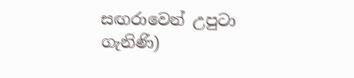සඟරාවෙන් උපුටා ගැනිණි)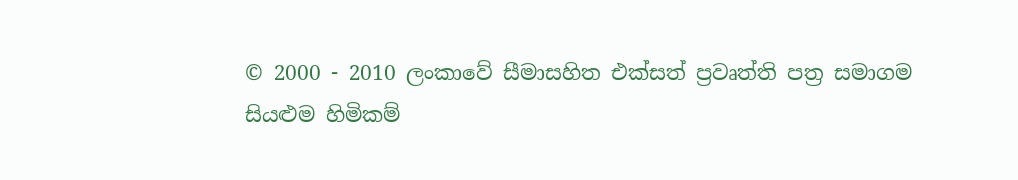© 2000 - 2010 ලංකාවේ සීමාසහිත එක්සත් ප්‍රවෘත්ති පත්‍ර සමාගම
සියළුම හිමිකම්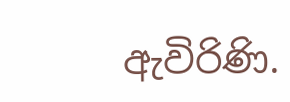ඇවිරිණි.